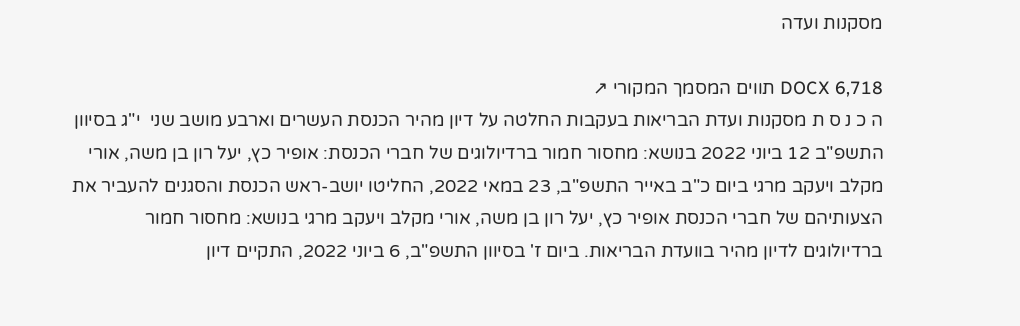מסקנות ועדה

DOCX 6,718 תווים המסמך המקורי ↗
ה כ נ ס ת מסקנות ועדת הבריאות בעקבות החלטה על דיון מהיר הכנסת העשרים וארבע מושב שני  י"ג בסיוון התשפ"ב 12 ביוני 2022 בנושא: מחסור חמור ברדיולוגים של חברי הכנסת: אופיר כץ, יעל רון בן משה, אורי מקלב ויעקב מרגי ביום כ"ב באייר התשפ"ב, 23 במאי 2022, החליטו יושב-ראש הכנסת והסגנים להעביר את הצעותיהם של חברי הכנסת אופיר כץ, יעל רון בן משה, אורי מקלב ויעקב מרגי בנושא: מחסור חמור ברדיולוגים לדיון מהיר בוועדת הבריאות. ביום ז' בסיוון התשפ"ב, 6 ביוני 2022, התקיים דיון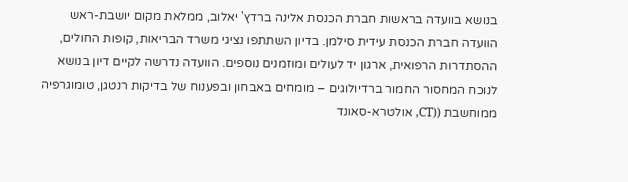בנושא בוועדה בראשות חברת הכנסת אלינה ברדץ' יאלוב, ממלאת מקום יושבת-ראש הוועדה חברת הכנסת עידית סילמן. בדיון השתתפו נציגי משרד הבריאות, קופות החולים, ההסתדרות הרפואית, ארגון יד לעולים ומוזמנים נוספים. הוועדה נדרשה לקיים דיון בנושא לנוכח המחסור החמור ברדיולוגים – מומחים באבחון ובפענוח של בדיקות רנטגן, טומוגרפיה ממוחשבת ((CT, אולטרא-סאונד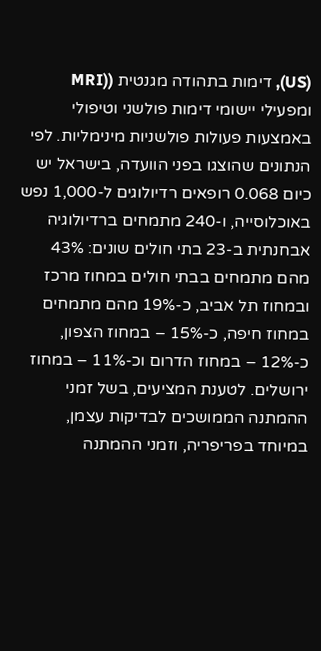(US), דימות בתהודה מגנטית ((MRI ומפעילי יישומי דימות פולשני וטיפולי באמצעות פעולות פולשניות מינימליות. לפי הנתונים שהוצגו בפני הוועדה, בישראל יש כיום 0.068 רופאים רדיולוגים ל-1,000 נפש באוכלוסייה, ו-240 מתמחים ברדיולוגיה אבחנתית ב-23 בתי חולים שונים: 43% מהם מתמחים בבתי חולים במחוז מרכז ובמחוז תל אביב, כ-19% מהם מתמחים במחוז חיפה, כ-15% – במחוז הצפון, כ-12% – במחוז הדרום וכ-11% – במחוז ירושלים. לטענת המציעים, בשל זמני ההמתנה הממושכים לבדיקות עצמן, במיוחד בפריפריה, וזמני ההמתנה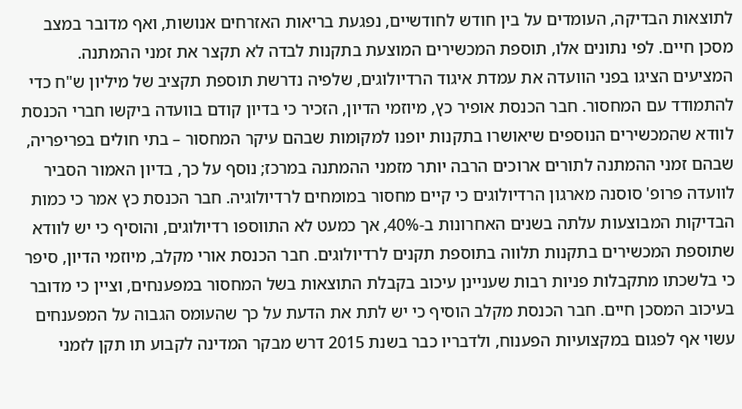לתוצאות הבדיקה, העומדים על בין חודש לחודשיים, נפגעת בריאות האזרחים אנושות, ואף מדובר במצב מסכן חיים. לפי נתונים אלו, תוספת המכשירים המוצעת בתקנות לבדה לא תקצר את זמני ההמתנה. המציעים הציגו בפני הוועדה את עמדת איגוד הרדיולוגים, שלפיה נדרשת תוספת תקציב של מיליון ש"ח כדי להתמודד עם המחסור. חבר הכנסת אופיר כץ, מיוזמי הדיון, הזכיר כי בדיון קודם בוועדה ביקשו חברי הכנסת לוודא שהמכשירים הנוספים שיאושרו בתקנות יופנו למקומות שבהם עיקר המחסור – בתי חולים בפריפריה, שבהם זמני ההמתנה לתורים ארוכים הרבה יותר מזמני ההמתנה במרכז; נוסף על כך, בדיון האמור הסביר לוועדה פרופ' סוסנה מארגון הרדיולוגים כי קיים מחסור במומחים לרדיולוגיה. חבר הכנסת כץ אמר כי כמות הבדיקות המבוצעות עלתה בשנים האחרונות ב-40%, אך כמעט לא התווספו רדיולוגים, והוסיף כי יש לוודא שתוספת המכשירים בתקנות תלווה בתוספת תקנים לרדיולוגים. חבר הכנסת אורי מקלב, מיוזמי הדיון, סיפר כי בלשכתו מתקבלות פניות רבות שעניינן עיכוב בקבלת התוצאות בשל המחסור במפענחים, וציין כי מדובר בעיכוב המסכן חיים. חבר הכנסת מקלב הוסיף כי יש לתת את הדעת על כך שהעומס הגבוה על המפענחים עשוי אף לפגום במקצועיות הפענוח, ולדבריו כבר בשנת 2015 דרש מבקר המדינה לקבוע תו תקן לזמני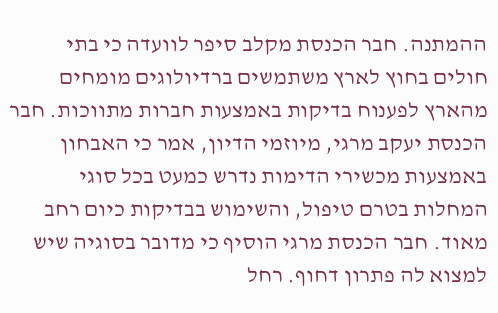ההמתנה. חבר הכנסת מקלב סיפר לוועדה כי בתי חולים בחוץ לארץ משתמשים ברדיולוגים מומחים מהארץ לפענוח בדיקות באמצעות חברות מתווכות. חבר הכנסת יעקב מרגי, מיוזמי הדיון, אמר כי האבחון באמצעות מכשירי הדימות נדרש כמעט בכל סוגי המחלות בטרם טיפול, והשימוש בבדיקות כיום רחב מאוד. חבר הכנסת מרגי הוסיף כי מדובר בסוגיה שיש למצוא לה פתרון דחוף. רחל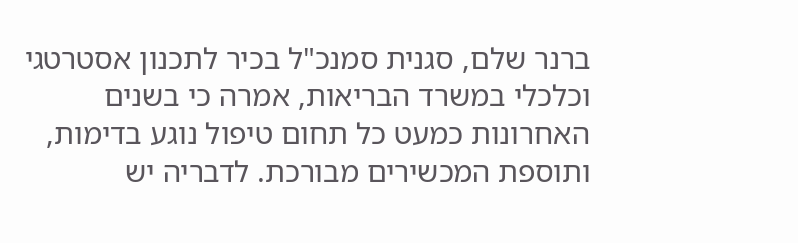ברנר שלם, סגנית סמנכ"ל בכיר לתכנון אסטרטגי וכלכלי במשרד הבריאות, אמרה כי בשנים האחרונות כמעט כל תחום טיפול נוגע בדימות, ותוספת המכשירים מבורכת. לדבריה יש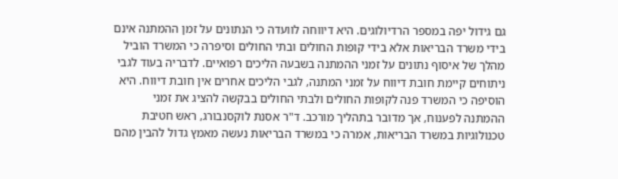גם גידול יפה במספר הרדיולוגים. היא דיווחה לוועדה כי הנתונים על זמן ההמתנה אינם בידי משרד הבריאות אלא בידי קופות החולים ובתי החולים וסיפרה כי המשרד הוביל מהלך של איסוף נתונים על זמני ההמתנה בשבעה הליכים רפואיים. לדבריה בעוד לגבי ניתוחים קיימת חובת דיווח על זמני המתנה, לגבי הליכים אחרים אין חובת דיווח. היא הוסיפה כי המשרד פנה לקופות החולים ולבתי החולים בבקשה להציג את זמני ההמתנה לפענוח, אך מדובר בתהליך מורכב. ד"ר אסנת לוקסנבורג, ראש חטיבת טכנולוגיות במשרד הבריאות, אמרה כי במשרד הבריאות נעשה מאמץ גדול להבין מהם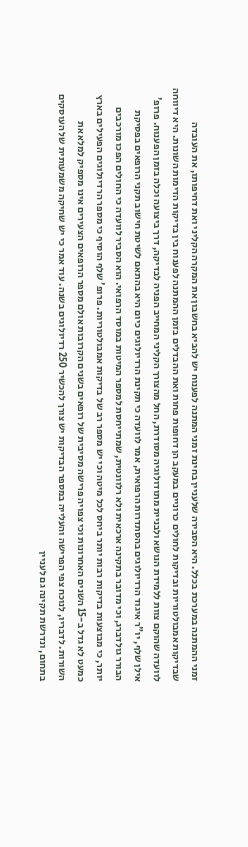זמני ההמתנה במערכת בכלל. היא הסבירה שלעניין בחינת זמני המתנה לפענוח יש להביא בחשבון את המקרה הקליני ואת דחיפותו, את העובדה שבדיקות אמבולטוריות ובדיקות לחולים כרוניים במעקב הן דחופות פחות ואת ההבדלים בזמן ההמתנה לפענוח בין בדיקות הדימות השונות. היא דיווחה לוועדה שהוקם צוות ללמידת הנושא ולבניית מתודולוגיה מסודרת, החל מהצורך הקליני המחייב הפניה לבדיקה, דרך ביצועה וכלה בזמן הפענוח. פרופ' אילן שלף, יו"ר איגוד הרדיולוגים בהסתדרות הרפואית, אמר לוועדה כי תקינת הרדיולוגים כיום היא בהתאם לשיטת חישוב תקני הרופאים בפסיקת הבורר גולדברג, וכי מדובר בתקינה ארכאית ולא רלוונטית, שמתייחסת למספר המיטות במוסד הרפואי. הוא הסביר לוועדה כי החולים הפכו מורכבים יותר, כי מבוצעות בדיקות רבות יותר ביחס לכל מיטה וכי יש מספר רב של בדיקות אמבולטוריות. פרופ' שלף הוסיף כי מספר הרדיולוגים הפעילים בארץ כמעט לא גדל ב-15 השנים האחרונות וכי צפויה פרישה מסיבית של רופאים בשנים הקרובות אולם מספר הרופאים הצעירים אינו מספיק למלא את השורות. לדבריו, לנוכח צפי הפרישה והעלייה במספר הבדיקות יש צורך להכשיר 250 רדיולוגים בשנה. עוד אמר כי יש שחיקה משמעותית של העוסקים בתחום, ונדרשת תקינה גם לעניין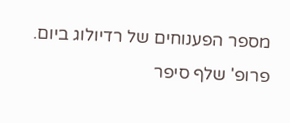מספר הפענוחים של רדיולוג ביום. פרופ' שלף סיפר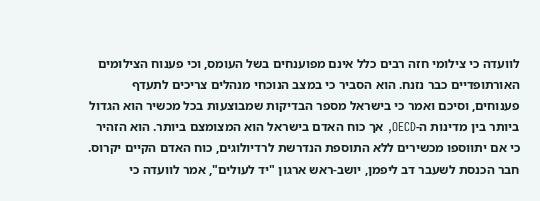לוועדה כי צילומי חזה רבים כלל אינם מפוענחים בשל העומס, וכי פענוח הצילומים האורתופדיים כבר נזנח. הוא הסביר כי במצב הנוכחי מנהלים צריכים לתעדף פענוחים, וסיכם ואמר כי בישראל מספר הבדיקות שמבוצעות בכל מכשיר הוא הגדול ביותר בין מדינות ה-OECD, אך כוח האדם בישראל הוא המצומצם ביותר. הוא הזהיר כי אם יתווספו מכשירים ללא התוספת הנדרשת לרדיולוגים, כוח האדם הקיים יקרוס. חבר הכנסת לשעבר דב ליפמן, יושב-ראש ארגון "יד לעולים", אמר לוועדה כי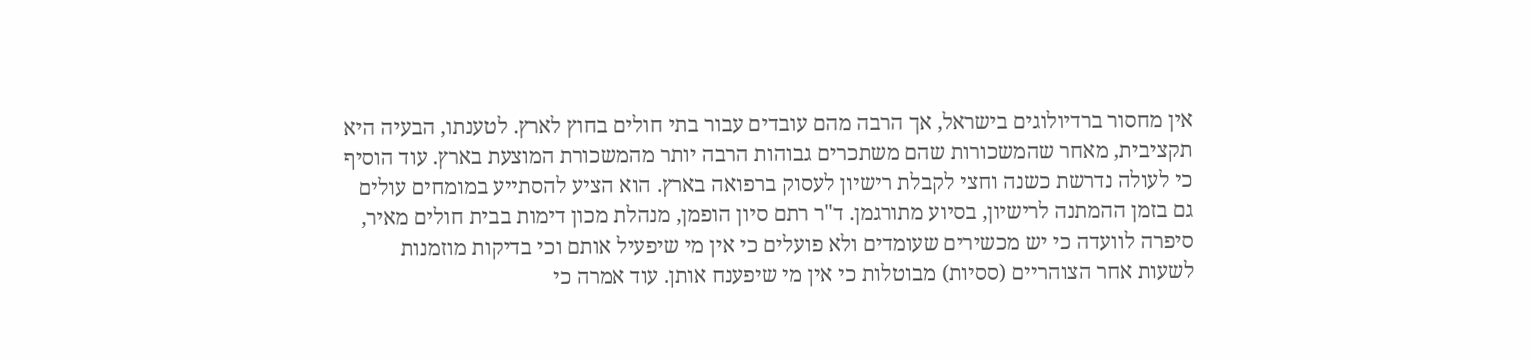אין מחסור ברדיולוגים בישראל, אך הרבה מהם עובדים עבור בתי חולים בחוץ לארץ. לטענתו, הבעיה היא תקציבית, מאחר שהמשכורות שהם משתכרים גבוהות הרבה יותר מהמשכורת המוצעת בארץ. עוד הוסיף כי לעולה נדרשת כשנה וחצי לקבלת רישיון לעסוק ברפואה בארץ. הוא הציע להסתייע במומחים עולים גם בזמן ההמתנה לרישיון, בסיוע מתורגמן. ד"ר רתם סיון הופמן, מנהלת מכון דימות בבית חולים מאיר, סיפרה לוועדה כי יש מכשירים שעומדים ולא פועלים כי אין מי שיפעיל אותם וכי בדיקות מוזמנות לשעות אחר הצוהריים (ססיות) מבוטלות כי אין מי שיפענח אותן. עוד אמרה כי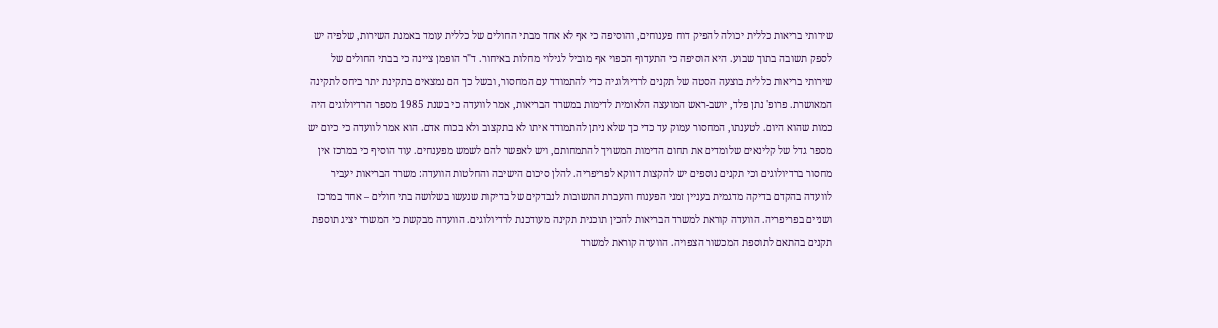שירותי בריאות כללית יכולה להפיק דוח פענוחים, והוסיפה כי אף לא אחד מבתי החולים של כללית עומד באמנת השירות, שלפיה יש לספק תשובה בתוך שבוע. היא הוסיפה כי התעדוף הכפוי אף מוביל לגילוי מחלות באיחור. ד"ר הופמן ציינה כי בבתי החולים של שירותי בריאות כללית בוצעה הסטה של תקנים לרדיולוגיה כדי להתמודד עם המחסור, ובשל כך הם נמצאים בתקינת יתר ביחס לתקינה המאושרת. פרופ' נתן פלד, יושב-ראש המועצה הלאומית לדימות במשרד הבריאות, אמר לוועדה כי בשנת 1985 מספר הרדיולוגים היה כמות שהוא היום. לטענתו, המחסור עמוק עד כדי כך שלא ניתן להתמודד איתו לא בתקצוב ולא בכוח אדם. הוא אמר לוועדה כי כיום יש מספר גדל של קלינאים שלומדים את תחום הדימות המשויך להתמחותם, ויש לאפשר להם לשמש מפענחים. עוד הוסיף כי במרכז אין מחסור ברדיולוגים וכי תקנים נוספים יש להקצות דווקא לפריפריה. להלן סיכום הישיבה והחלטות הוועדה: משרד הבריאות יעביר לוועדה בהקדם בדיקה מדגמית בעניין זמני הפענוח והעברת התשובות לנבדקים של בדיקות שנעשו בשלושה בתי חולים – אחד במרכז ושניים בפריפריה. הוועדה קוראת למשרד הבריאות להכין תוכנית תקינה מעודכנת לרדיולוגים. הוועדה מבקשת כי המשרד יציג תוספת תקנים בהתאם לתוספת המכשור הצפויה. הוועדה קוראת למשרד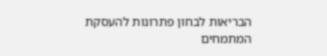הבריאות לבחון פתרונות להעסקת המתמחים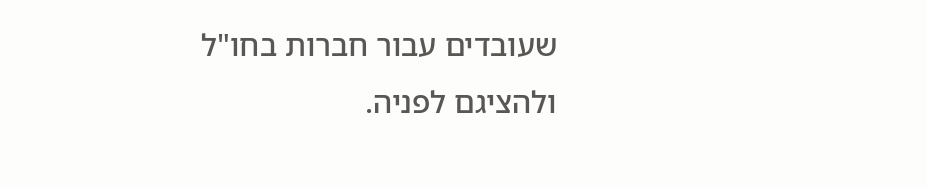שעובדים עבור חברות בחו"ל ולהציגם לפניה.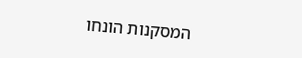המסקנות הונחו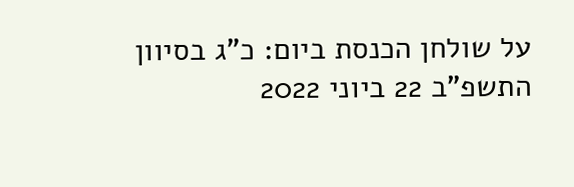על שולחן הכנסת ביום: כ"ג בסיוון התשפ"ב 22 ביוני 2022